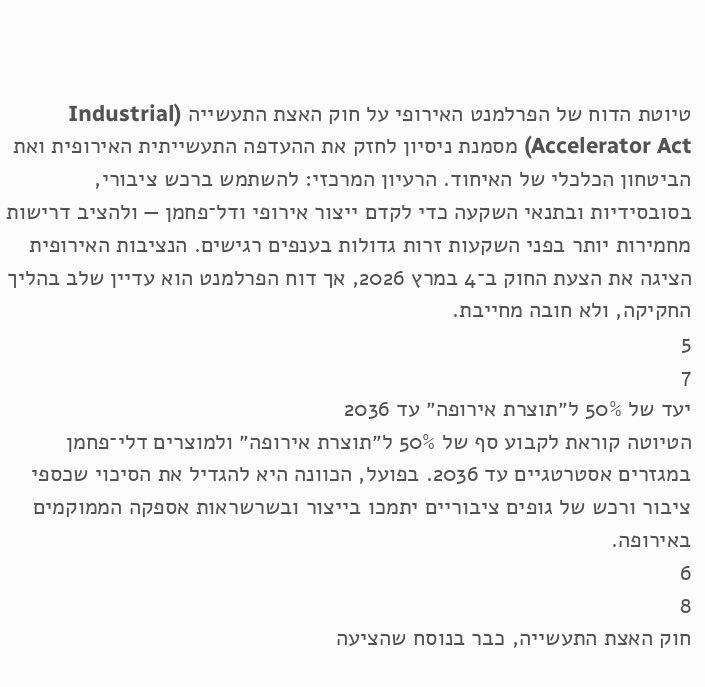טיוטת הדוח של הפרלמנט האירופי על חוק האצת התעשייה (Industrial Accelerator Act) מסמנת ניסיון לחזק את ההעדפה התעשייתית האירופית ואת הביטחון הכלכלי של האיחוד. הרעיון המרכזי: להשתמש ברכש ציבורי, בסובסידיות ובתנאי השקעה כדי לקדם ייצור אירופי ודל־פחמן — ולהציב דרישות מחמירות יותר בפני השקעות זרות גדולות בענפים רגישים. הנציבות האירופית הציגה את הצעת החוק ב־4 במרץ 2026, אך דוח הפרלמנט הוא עדיין שלב בהליך החקיקה, ולא חובה מחייבת.
5
7
יעד של 50% ל״תוצרת אירופה״ עד 2036
הטיוטה קוראת לקבוע סף של 50% ל״תוצרת אירופה״ ולמוצרים דלי־פחמן במגזרים אסטרטגיים עד 2036. בפועל, הכוונה היא להגדיל את הסיכוי שכספי ציבור ורכש של גופים ציבוריים יתמכו בייצור ובשרשראות אספקה הממוקמים באירופה.
6
8
חוק האצת התעשייה, כבר בנוסח שהציעה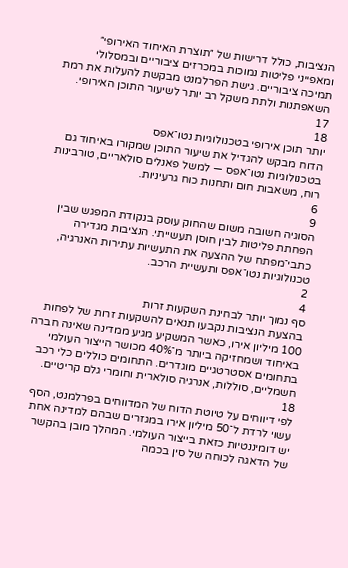הנציבות, כולל דרישות של ״תוצרת האיחוד האירופי״ ומאפייני פליטות נמוכות במכרזים ציבוריים ובמסלולי תמיכה ציבוריים. גישת הפרלמנט מבקשת להעלות את רמת השאפתנות ולתת משקל רב יותר לשיעור התוכן האירופי.
17
18
יותר תוכן אירופי בטכנולוגיות נטו־אפס
הדוח מבקש להגדיל את שיעור התוכן שמקורו באיחוד גם בטכנולוגיות נטו־אפס — למשל פאנלים סולאריים, טורבינות רוח, משאבות חום ותחנות כוח גרעיניות.
6
9
הסוגיה חשובה משום שהחוק עוסק בנקודת המפגש שבין הפחתת פליטות לבין חוסן תעשייתי. הנציבות מגדירה כתבי־מפתח של ההצעה את התעשיות עתירות האנרגיה, טכנולוגיות נטו־אפס ותעשיית הרכב.
2
4
סף נמוך יותר לבחינת השקעות זרות
בהצעת הנציבות נקבעו תנאים להשקעות זרות של לפחות 100 מיליון אירו, כאשר המשקיע מגיע ממדינה שאינה חברה באיחוד ושמחזיקה ביותר מ־40% מכושר הייצור העולמי בתחומים אסטרטגיים מוגדרים. התחומים כוללים כלי רכב חשמליים, סוללות, אנרגיה סולארית וחומרי גלם קריטיים.
18
לפי דיווחים על טיוטת הדוח של המדווחים בפרלמנט, הסף עשוי לרדת ל־50 מיליון אירו במגזרים שבהם למדינה אחת יש דומיננטיות כזאת בייצור העולמי. המהלך מובן בהקשר של הדאגה לכוחה של סין בכמה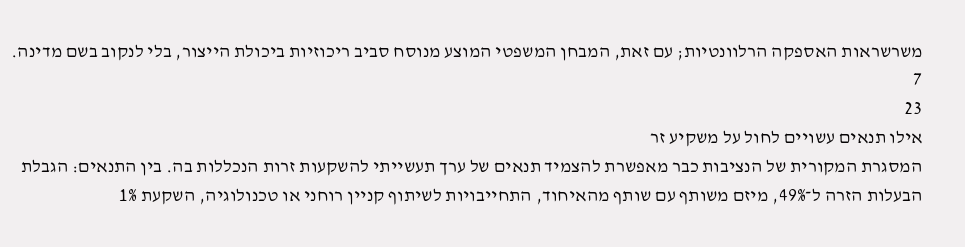משרשראות האספקה הרלוונטיות; עם זאת, המבחן המשפטי המוצע מנוסח סביב ריכוזיות ביכולת הייצור, בלי לנקוב בשם מדינה.
7
23
אילו תנאים עשויים לחול על משקיע זר
המסגרת המקורית של הנציבות כבר מאפשרת להצמיד תנאים של ערך תעשייתי להשקעות זרות הנכללות בה. בין התנאים: הגבלת הבעלות הזרה ל־49%, מיזם משותף עם שותף מהאיחוד, התחייבויות לשיתוף קניין רוחני או טכנולוגיה, השקעת 1%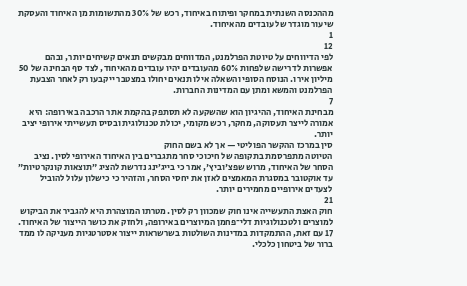מההכנסה השנתית במחקר ופיתוח באיחוד, רכש של 30% מהתשומות מן האיחוד והעסקת שיעור מוגדר של עובדים מהאיחוד.
1
12
לפי הדיווחים על טיוטת הפרלמנט, המדווחים מבקשים תנאים קשיחים יותר, ובהם אפשרות לדרישה שלפחות 60% מהעובדים יהיו עובדים מהאיחוד, לצד סף הבחינה של 50 מיליון אירו. הנוסח הסופי והשאלה אילו תנאים יחולו במצטבר ייקבעו רק לאחר הצבעת הפרלמנט והמשא ומתן עם המדינות החברות.
7
מבחינת האיחוד, ההיגיון הוא שהשקעה לא תסתפק בהקמת אתר הרכבה באירופה: היא אמורה לייצר תעסוקה, מחקר, רכש מקומי, יכולת טכנולוגית ובסיס תעשייתי אירופי יציב יותר.
סין במרכז ההקשר הפוליטי — אך לא בשם החוק
הטיוטה מתפרסמת בתקופה של חיכוכי סחר מתגברים בין האיחוד האירופי לסין. נציב הסחר של האיחוד, מרוש שפצ'וביץ', אמר כי בייג׳ינג נדרשת להציג ״תוצאות קונקרטיות״ עד אוקטובר במסגרת המאמצים לאזן את יחסי הסחר, והזהיר כי כישלון עלול להוביל לצעדים אירופיים מחמירים יותר.
21
חוק האצת התעשייה אינו חוק שמכוון רק לסין. מטרתו המוצהרת היא להגביר את הביקוש למוצרים ולטכנולוגיות דלי־פחמן המיוצרים באירופה, ולחזק את כושר הייצור של האיחוד.
17 עם זאת, ההתמקדות במדינות השולטות בשרשראות ייצור אסטרטגיות מעניקה לו ממד ברור של ביטחון כלכלי.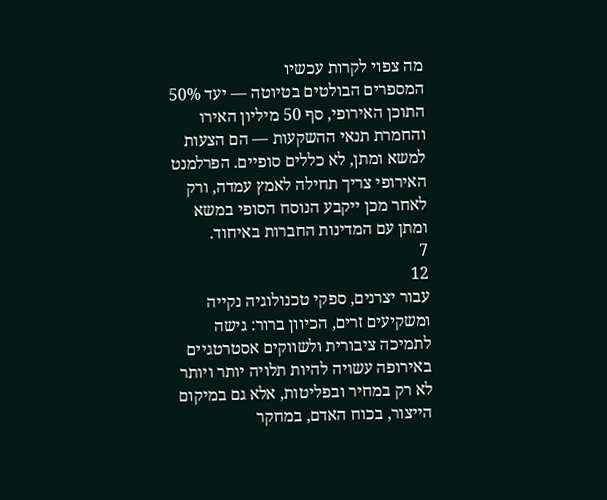מה צפוי לקרות עכשיו
המספרים הבולטים בטיוטה — יעד 50% התוכן האירופי, סף 50 מיליון האירו והחמרת תנאי ההשקעות — הם הצעות למשא ומתן, לא כללים סופיים. הפרלמנט האירופי צריך תחילה לאמץ עמדה, ורק לאחר מכן ייקבע הנוסח הסופי במשא ומתן עם המדינות החברות באיחוד.
7
12
עבור יצרנים, ספקי טכנולוגיה נקייה ומשקיעים זרים, הכיוון ברור: גישה לתמיכה ציבורית ולשווקים אסטרטגיים באירופה עשויה להיות תלויה יותר ויותר לא רק במחיר ובפליטות, אלא גם במיקום הייצור, בכוח האדם, במחקר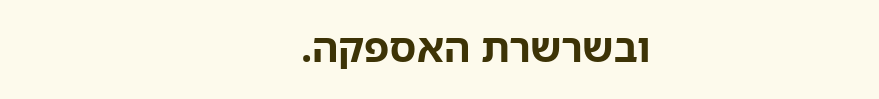ובשרשרת האספקה.